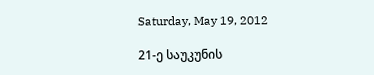Saturday, May 19, 2012

21-ე საუკუნის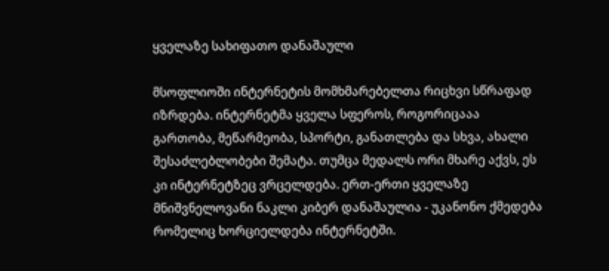ყველაზე სახიფათო დანაშაული

მსოფლიოში ინტერნეტის მომხმარებელთა რიცხვი სწრაფად იზრდება. ინტერნეტმა ყველა სფეროს, როგორიცააა გართობა, მეწარმეობა, სპორტი, განათლება და სხვა, ახალი შესაძლებლობები შემატა. თუმცა მედალს ორი მხარე აქვს, ეს კი ინტერნეტზეც ვრცელდება. ერთ-ერთი ყველაზე მნიშვნელოვანი ნაკლი კიბერ დანაშაულია - უკანონო ქმედება რომელიც ხორციელდება ინტერნეტში.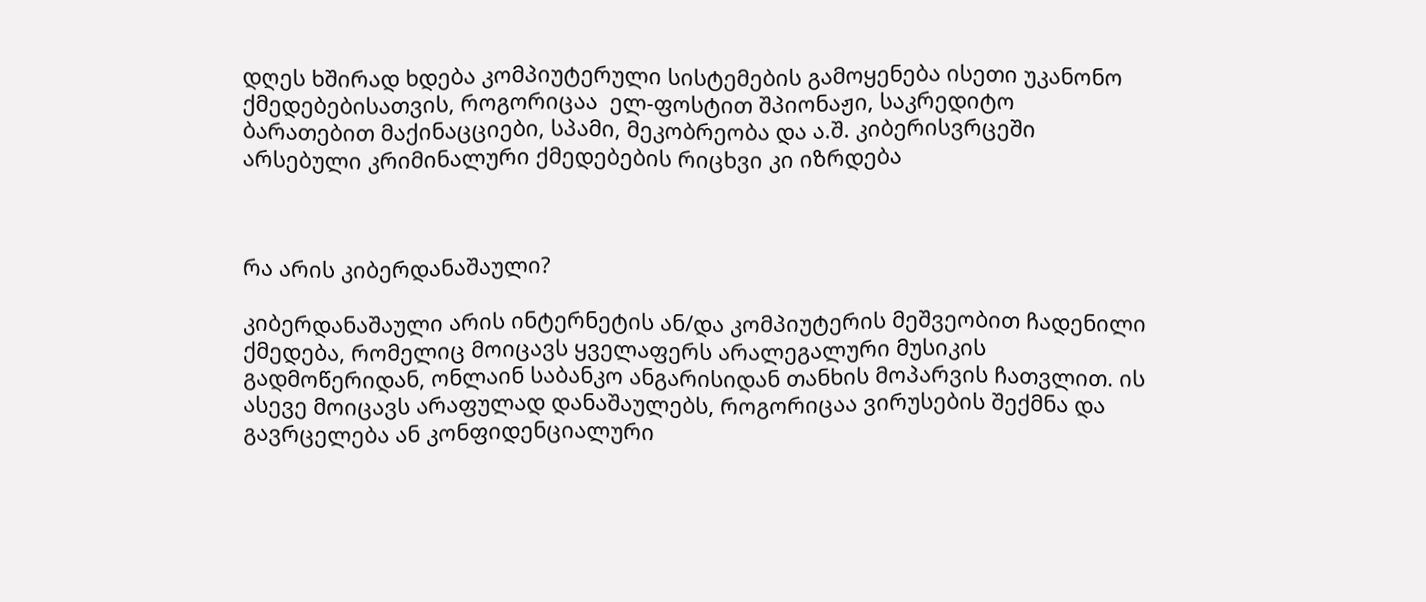დღეს ხშირად ხდება კომპიუტერული სისტემების გამოყენება ისეთი უკანონო ქმედებებისათვის, როგორიცაა  ელ-ფოსტით შპიონაჟი, საკრედიტო ბარათებით მაქინაცციები, სპამი, მეკობრეობა და ა.შ. კიბერისვრცეში არსებული კრიმინალური ქმედებების რიცხვი კი იზრდება



რა არის კიბერდანაშაული?

კიბერდანაშაული არის ინტერნეტის ან/და კომპიუტერის მეშვეობით ჩადენილი ქმედება, რომელიც მოიცავს ყველაფერს არალეგალური მუსიკის გადმოწერიდან, ონლაინ საბანკო ანგარისიდან თანხის მოპარვის ჩათვლით. ის ასევე მოიცავს არაფულად დანაშაულებს, როგორიცაა ვირუსების შექმნა და გავრცელება ან კონფიდენციალური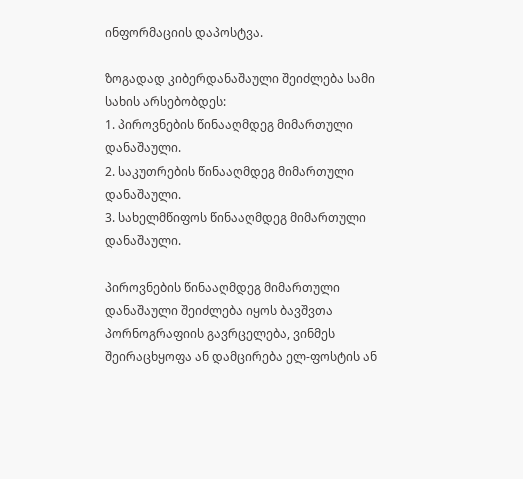ინფორმაციის დაპოსტვა.

ზოგადად კიბერდანაშაული შეიძლება სამი სახის არსებობდეს:
1. პიროვნების წინააღმდეგ მიმართული დანაშაული.
2. საკუთრების წინააღმდეგ მიმართული დანაშაული.
3. სახელმწიფოს წინააღმდეგ მიმართული დანაშაული.

პიროვნების წინააღმდეგ მიმართული დანაშაული შეიძლება იყოს ბავშვთა პორნოგრაფიის გავრცელება, ვინმეს შეირაცხყოფა ან დამცირება ელ-ფოსტის ან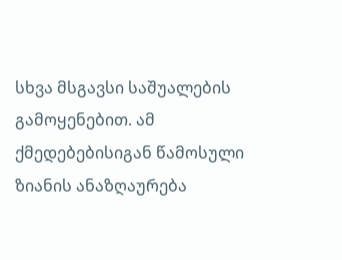სხვა მსგავსი საშუალების გამოყენებით. ამ ქმედებებისიგან წამოსული ზიანის ანაზღაურება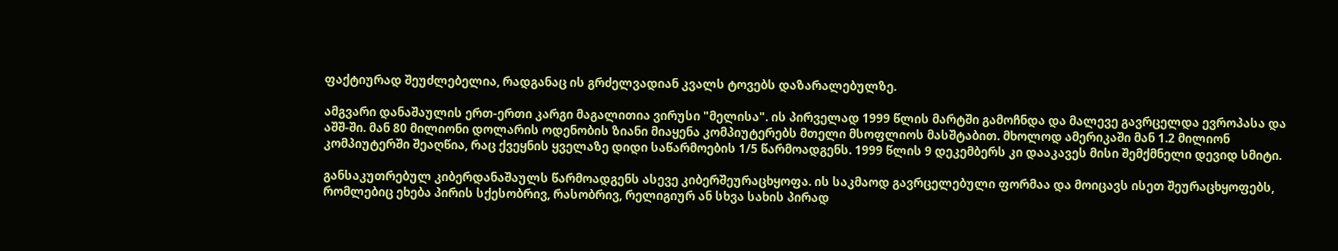ფაქტიურად შეუძლებელია, რადგანაც ის გრძელვადიან კვალს ტოვებს დაზარალებულზე.

ამგვარი დანაშაულის ერთ-ერთი კარგი მაგალითია ვირუსი "მელისა". ის პირველად 1999 წლის მარტში გამოჩნდა და მალევე გავრცელდა ევროპასა და აშშ-ში. მან 80 მილიონი დოლარის ოდენობის ზიანი მიაყენა კომპიუტერებს მთელი მსოფლიოს მასშტაბით. მხოლოდ ამერიკაში მან 1.2 მილიონ კომპიუტერში შეაღწია, რაც ქვეყნის ყველაზე დიდი საწარმოების 1/5 წარმოადგენს. 1999 წლის 9 დეკემბერს კი დააკავეს მისი შემქმნელი დევიდ სმიტი.

განსაკუთრებულ კიბერდანაშაულს წარმოადგენს ასევე კიბერშეურაცხყოფა. ის საკმაოდ გავრცელებული ფორმაა და მოიცავს ისეთ შეურაცხყოფებს, რომლებიც ეხება პირის სქესობრივ, რასობრივ, რელიგიურ ან სხვა სახის პირად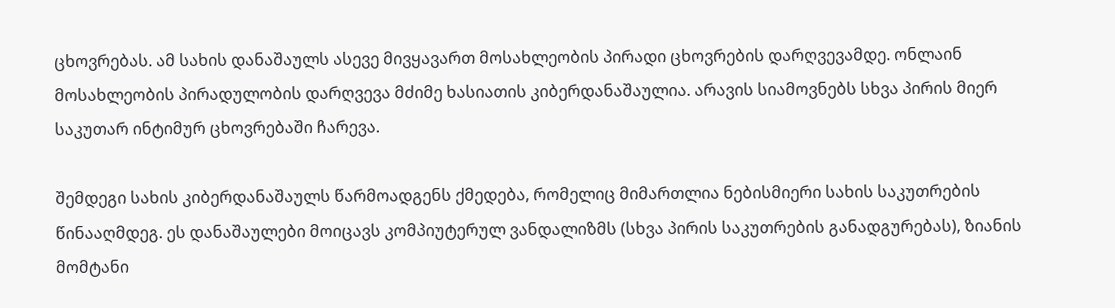ცხოვრებას. ამ სახის დანაშაულს ასევე მივყავართ მოსახლეობის პირადი ცხოვრების დარღვევამდე. ონლაინ მოსახლეობის პირადულობის დარღვევა მძიმე ხასიათის კიბერდანაშაულია. არავის სიამოვნებს სხვა პირის მიერ საკუთარ ინტიმურ ცხოვრებაში ჩარევა.

შემდეგი სახის კიბერდანაშაულს წარმოადგენს ქმედება, რომელიც მიმართლია ნებისმიერი სახის საკუთრების წინააღმდეგ. ეს დანაშაულები მოიცავს კომპიუტერულ ვანდალიზმს (სხვა პირის საკუთრების განადგურებას), ზიანის მომტანი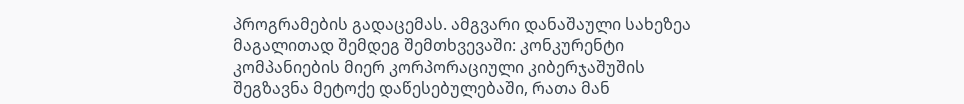პროგრამების გადაცემას. ამგვარი დანაშაული სახეზეა მაგალითად შემდეგ შემთხვევაში: კონკურენტი კომპანიების მიერ კორპორაციული კიბერჯაშუშის შეგზავნა მეტოქე დაწესებულებაში, რათა მან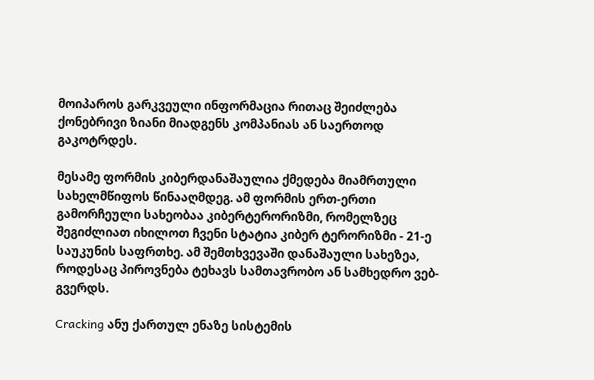მოიპაროს გარკვეული ინფორმაცია რითაც შეიძლება ქონებრივი ზიანი მიადგენს კომპანიას ან საერთოდ გაკოტრდეს.

მესამე ფორმის კიბერდანაშაულია ქმედება მიამრთული სახელმწიფოს წინააღმდეგ. ამ ფორმის ერთ-ერთი გამორჩეული სახეობაა კიბერტერორიზმი, რომელზეც შეგიძლიათ იხილოთ ჩვენი სტატია კიბერ ტერორიზმი - 21-ე საუკუნის საფრთხე. ამ შემთხვევაში დანაშაული სახეზეა, როდესაც პიროვნება ტეხავს სამთავრობო ან სამხედრო ვებ-გვერდს.

Cracking ანუ ქართულ ენაზე სისტემის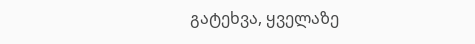გატეხვა, ყველაზე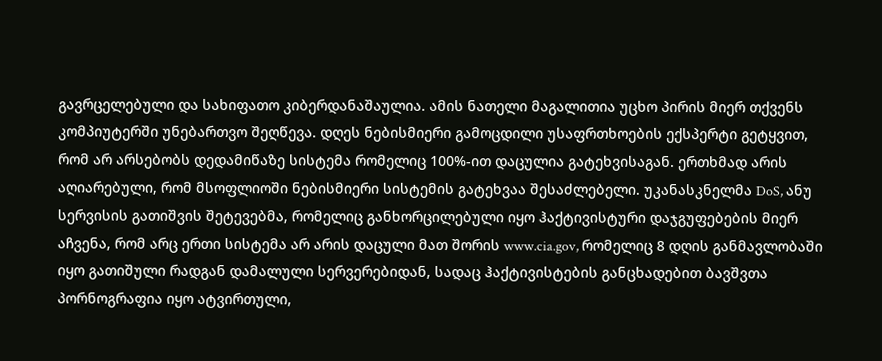გავრცელებული და სახიფათო კიბერდანაშაულია. ამის ნათელი მაგალითია უცხო პირის მიერ თქვენს კომპიუტერში უნებართვო შეღწევა. დღეს ნებისმიერი გამოცდილი უსაფრთხოების ექსპერტი გეტყვით, რომ არ არსებობს დედამიწაზე სისტემა რომელიც 100%-ით დაცულია გატეხვისაგან. ერთხმად არის აღიარებული, რომ მსოფლიოში ნებისმიერი სისტემის გატეხვაა შესაძლებელი. უკანასკნელმა DoS, ანუ სერვისის გათიშვის შეტევებმა, რომელიც განხორცილებული იყო ჰაქტივისტური დაჯგუფებების მიერ აჩვენა, რომ არც ერთი სისტემა არ არის დაცული მათ შორის www.cia.gov, რომელიც 8 დღის განმავლობაში იყო გათიშული რადგან დამალული სერვერებიდან, სადაც ჰაქტივისტების განცხადებით ბავშვთა პორნოგრაფია იყო ატვირთული,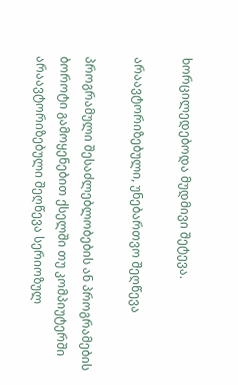ხორცილედებოდა მუდმივი შეტევა.

არაავტორიზებული, უნებართვო შეღწევა

პროგრამული შესაძლებლობების ან პროგრამების ბოროტი გამოყენებით ქსელში თუ კომპიუტერში არაავტორიზებული შეღწევა სერიოზულ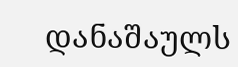დანაშაულს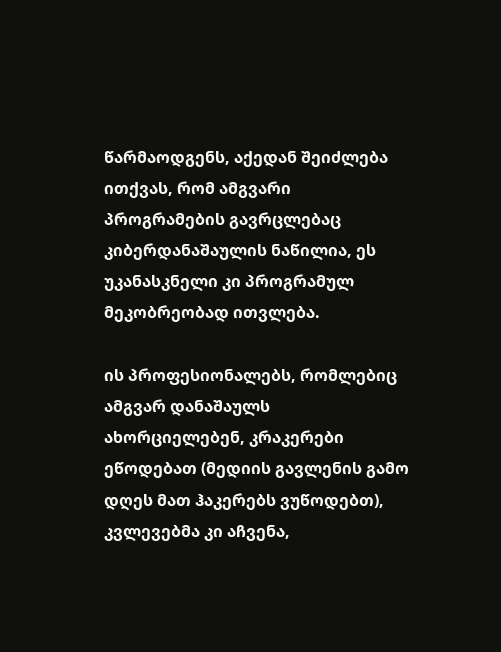წარმაოდგენს, აქედან შეიძლება ითქვას, რომ ამგვარი პროგრამების გავრცლებაც კიბერდანაშაულის ნაწილია, ეს უკანასკნელი კი პროგრამულ მეკობრეობად ითვლება.

ის პროფესიონალებს, რომლებიც ამგვარ დანაშაულს ახორციელებენ, კრაკერები ეწოდებათ (მედიის გავლენის გამო დღეს მათ ჰაკერებს ვუწოდებთ), კვლევებმა კი აჩვენა,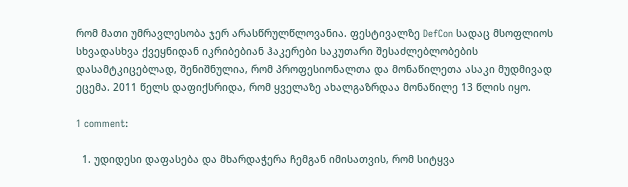რომ მათი უმრავლესობა ჯერ არასწრულწლოვანია. ფესტივალზე DefCon სადაც მსოფლიოს სხვადასხვა ქვეყნიდან იკრიბებიან ჰაკერები საკუთარი შესაძლებლობების დასამტკიცებლად, შენიშნულია, რომ პროფესიონალთა და მონაწილეთა ასაკი მუდმივად ეცემა. 2011 წელს დაფიქსრიდა, რომ ყველაზე ახალგაზრდაა მონაწილე 13 წლის იყო.

1 comment:

  1. უდიდესი დაფასება და მხარდაჭერა ჩემგან იმისათვის, რომ სიტყვა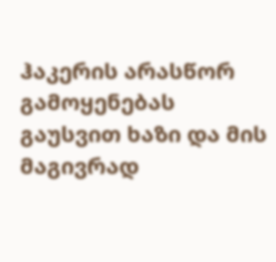ჰაკერის არასწორ გამოყენებას გაუსვით ხაზი და მის მაგივრად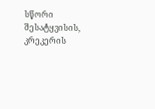სწორი შესატყვისის, კრეკერის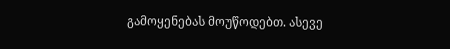გამოყენებას მოუწოდებთ. ასევე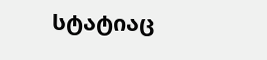სტატიაც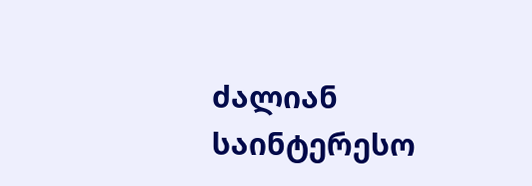ძალიან საინტერესო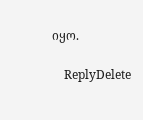იყო.

    ReplyDelete